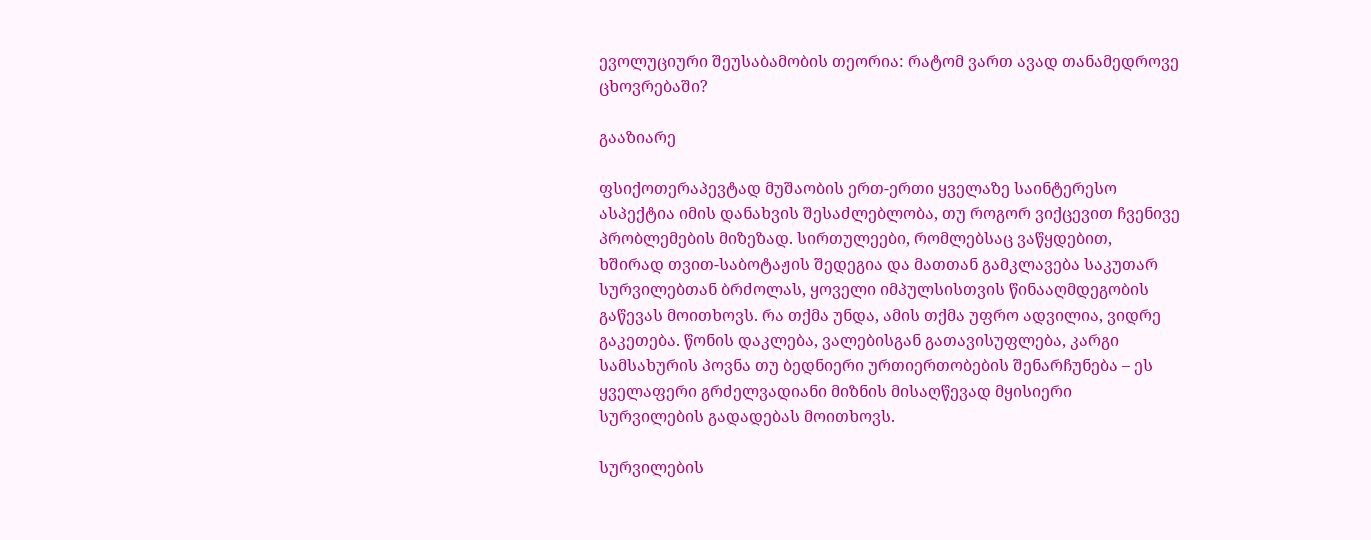ევოლუციური შეუსაბამობის თეორია: რატომ ვართ ავად თანამედროვე ცხოვრებაში?

გააზიარე

ფსიქოთერაპევტად მუშაობის ერთ-ერთი ყველაზე საინტერესო ასპექტია იმის დანახვის შესაძლებლობა, თუ როგორ ვიქცევით ჩვენივე პრობლემების მიზეზად. სირთულეები, რომლებსაც ვაწყდებით, ხშირად თვით-საბოტაჟის შედეგია და მათთან გამკლავება საკუთარ სურვილებთან ბრძოლას, ყოველი იმპულსისთვის წინააღმდეგობის გაწევას მოითხოვს. რა თქმა უნდა, ამის თქმა უფრო ადვილია, ვიდრე გაკეთება. წონის დაკლება, ვალებისგან გათავისუფლება, კარგი სამსახურის პოვნა თუ ბედნიერი ურთიერთობების შენარჩუნება – ეს ყველაფერი გრძელვადიანი მიზნის მისაღწევად მყისიერი სურვილების გადადებას მოითხოვს.

სურვილების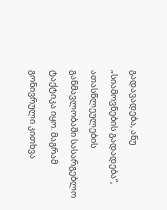გადავადება, ანუ „სიამოვნების გადადება“, ათასწლეულების განმავლობაში სასარგებლო ტაქტიკა იყო. მაგრამ გონივრული კითხვა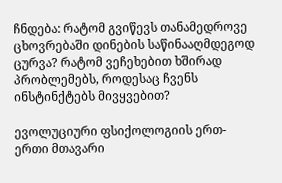ჩნდება: რატომ გვიწევს თანამედროვე ცხოვრებაში დინების საწინააღმდეგოდ ცურვა? რატომ ვეჩეხებით ხშირად პრობლემებს, როდესაც ჩვენს ინსტინქტებს მივყვებით?

ევოლუციური ფსიქოლოგიის ერთ-ერთი მთავარი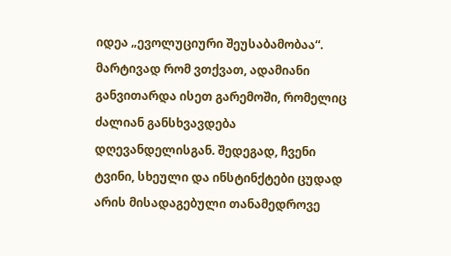იდეა „ევოლუციური შეუსაბამობაა“. მარტივად რომ ვთქვათ, ადამიანი განვითარდა ისეთ გარემოში, რომელიც ძალიან განსხვავდება დღევანდელისგან. შედეგად, ჩვენი ტვინი, სხეული და ინსტინქტები ცუდად არის მისადაგებული თანამედროვე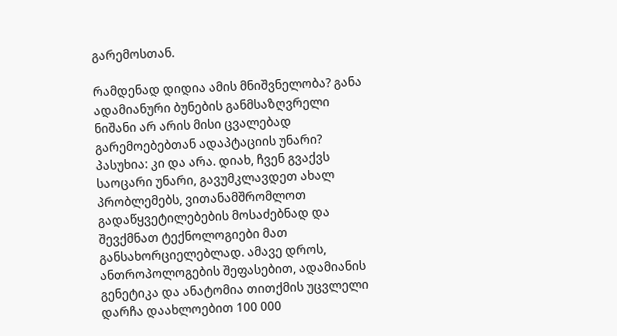გარემოსთან.

რამდენად დიდია ამის მნიშვნელობა? განა ადამიანური ბუნების განმსაზღვრელი ნიშანი არ არის მისი ცვალებად გარემოებებთან ადაპტაციის უნარი? პასუხია: კი და არა. დიახ, ჩვენ გვაქვს საოცარი უნარი, გავუმკლავდეთ ახალ პრობლემებს, ვითანამშრომლოთ გადაწყვეტილებების მოსაძებნად და შევქმნათ ტექნოლოგიები მათ განსახორციელებლად. ამავე დროს, ანთროპოლოგების შეფასებით, ადამიანის გენეტიკა და ანატომია თითქმის უცვლელი დარჩა დაახლოებით 100 000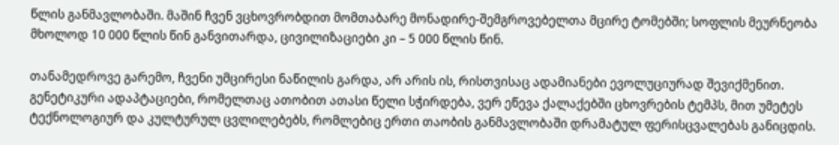წლის განმავლობაში. მაშინ ჩვენ ვცხოვრობდით მომთაბარე მონადირე-შემგროვებელთა მცირე ტომებში; სოფლის მეურნეობა მხოლოდ 10 000 წლის წინ განვითარდა, ცივილიზაციები კი – 5 000 წლის წინ.

თანამედროვე გარემო, ჩვენი უმცირესი ნაწილის გარდა, არ არის ის, რისთვისაც ადამიანები ევოლუციურად შევიქმენით. გენეტიკური ადაპტაციები, რომელთაც ათობით ათასი წელი სჭირდება, ვერ ეწევა ქალაქებში ცხოვრების ტემპს, მით უმეტეს ტექნოლოგიურ და კულტურულ ცვლილებებს, რომლებიც ერთი თაობის განმავლობაში დრამატულ ფერისცვალებას განიცდის.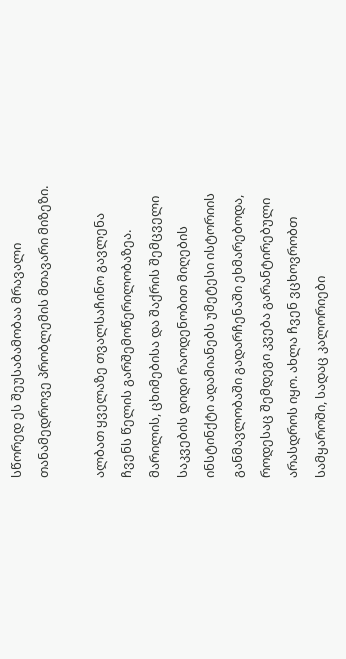სწორედ ეს შეუსაბამობაა მრავალი თანამედროვე პრობლემის მთავარი მიზეზი.

ალბათ ყველაზე თვალსაჩინო გავლენა ჩვენს წელის გარშემოწერილობაზეა. მარილის, ცხიმებისა და შაქრის შემცველი საკვების დიდი რაოდენობით მიღების ინსტინქტი ადამიანებს უმეტესი ისტორიის განმავლობაში გადარჩენაში ეხმარებოდა, როდესაც შემდეგი კვება გარანტირებული არასდროს იყო. ახლა ჩვენ ვცხოვრობთ სამყაროში, სადაც კალორიები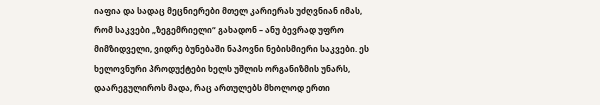იაფია და სადაც მეცნიერები მთელ კარიერას უძღვნიან იმას, რომ საკვები „ზეგემრიელი“ გახადონ – ანუ ბევრად უფრო მიმზიდველი, ვიდრე ბუნებაში ნაპოვნი ნებისმიერი საკვები. ეს ხელოვნური პროდუქტები ხელს უშლის ორგანიზმის უნარს, დაარეგულიროს მადა, რაც ართულებს მხოლოდ ერთი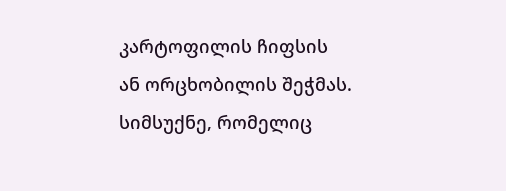კარტოფილის ჩიფსის ან ორცხობილის შეჭმას. სიმსუქნე, რომელიც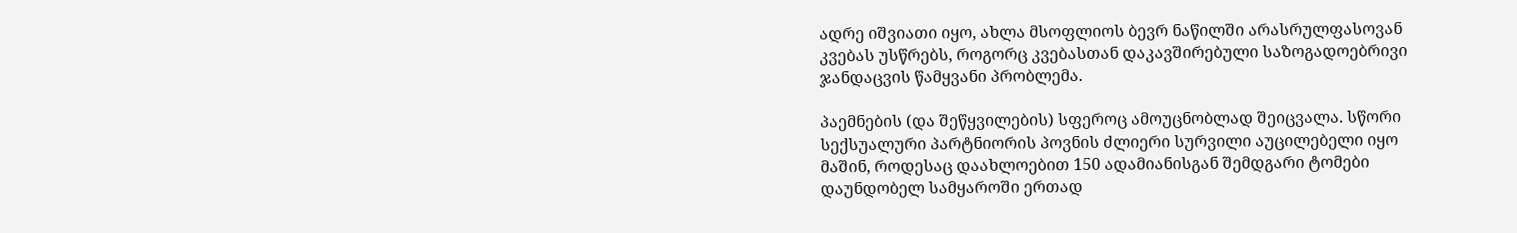ადრე იშვიათი იყო, ახლა მსოფლიოს ბევრ ნაწილში არასრულფასოვან კვებას უსწრებს, როგორც კვებასთან დაკავშირებული საზოგადოებრივი ჯანდაცვის წამყვანი პრობლემა.

პაემნების (და შეწყვილების) სფეროც ამოუცნობლად შეიცვალა. სწორი სექსუალური პარტნიორის პოვნის ძლიერი სურვილი აუცილებელი იყო მაშინ, როდესაც დაახლოებით 150 ადამიანისგან შემდგარი ტომები დაუნდობელ სამყაროში ერთად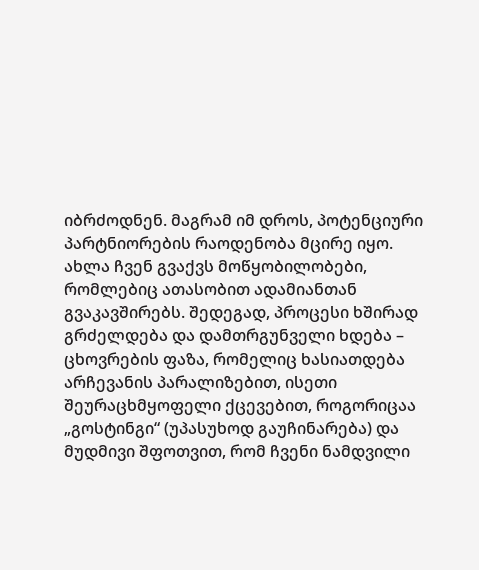იბრძოდნენ. მაგრამ იმ დროს, პოტენციური პარტნიორების რაოდენობა მცირე იყო. ახლა ჩვენ გვაქვს მოწყობილობები, რომლებიც ათასობით ადამიანთან გვაკავშირებს. შედეგად, პროცესი ხშირად გრძელდება და დამთრგუნველი ხდება – ცხოვრების ფაზა, რომელიც ხასიათდება არჩევანის პარალიზებით, ისეთი შეურაცხმყოფელი ქცევებით, როგორიცაა „გოსტინგი“ (უპასუხოდ გაუჩინარება) და მუდმივი შფოთვით, რომ ჩვენი ნამდვილი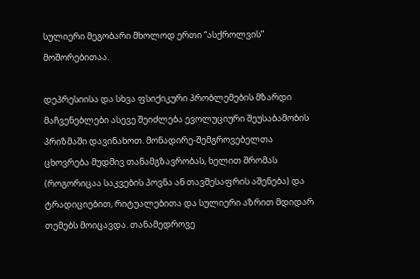სულიერი მეგობარი მხოლოდ ერთი “ასქროლვის” მოშორებითაა.

დეპრესიისა და სხვა ფსიქიკური პრობლემების მზარდი მაჩვენებლები ასევე შეიძლება ევოლუციური შეუსაბამობის პრიზმაში დავინახოთ. მონადირე-შემგროვებელთა ცხოვრება მუდმივ თანამგზავრობას, ხელით შრომას (როგორიცაა საკვების პოვნა ან თავშესაფრის აშენება) და ტრადიციებით, რიტუალებითა და სულიერი აზრით მდიდარ თემებს მოიცავდა. თანამედროვე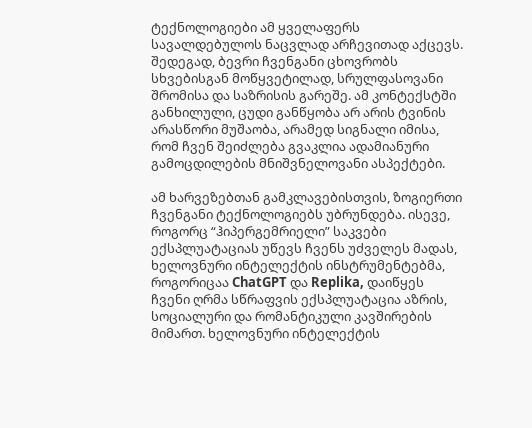ტექნოლოგიები ამ ყველაფერს სავალდებულოს ნაცვლად არჩევითად აქცევს. შედეგად, ბევრი ჩვენგანი ცხოვრობს სხვებისგან მოწყვეტილად, სრულფასოვანი შრომისა და საზრისის გარეშე. ამ კონტექსტში განხილული, ცუდი განწყობა არ არის ტვინის არასწორი მუშაობა, არამედ სიგნალი იმისა, რომ ჩვენ შეიძლება გვაკლია ადამიანური გამოცდილების მნიშვნელოვანი ასპექტები.

ამ ხარვეზებთან გამკლავებისთვის, ზოგიერთი ჩვენგანი ტექნოლოგიებს უბრუნდება. ისევე, როგორც “ჰიპერგემრიელი” საკვები ექსპლუატაციას უწევს ჩვენს უძველეს მადას, ხელოვნური ინტელექტის ინსტრუმენტებმა, როგორიცაა ChatGPT და Replika, დაიწყეს ჩვენი ღრმა სწრაფვის ექსპლუატაცია აზრის, სოციალური და რომანტიკული კავშირების მიმართ. ხელოვნური ინტელექტის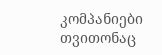კომპანიები თვითონაც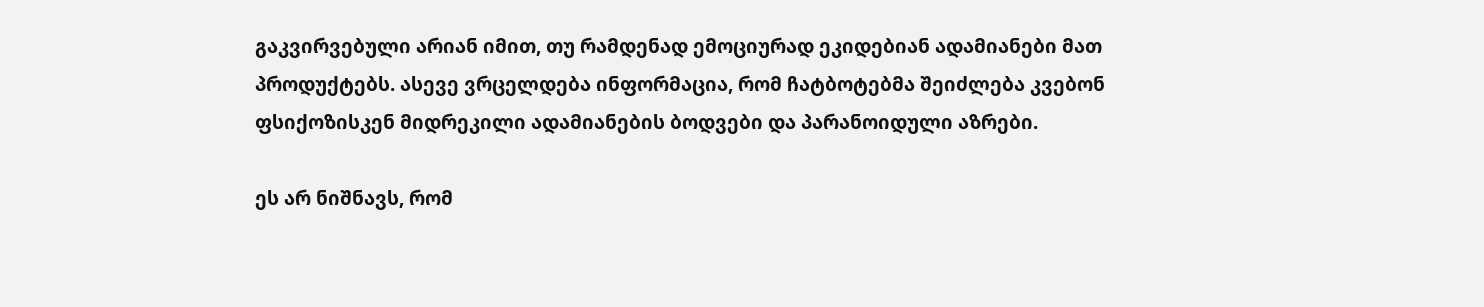გაკვირვებული არიან იმით, თუ რამდენად ემოციურად ეკიდებიან ადამიანები მათ პროდუქტებს. ასევე ვრცელდება ინფორმაცია, რომ ჩატბოტებმა შეიძლება კვებონ ფსიქოზისკენ მიდრეკილი ადამიანების ბოდვები და პარანოიდული აზრები.

ეს არ ნიშნავს, რომ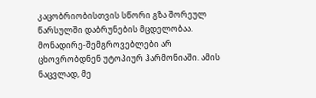კაცობრიობისთვის სწორი გზა შორეულ წარსულში დაბრუნების მცდელობაა. მონადირე-შემგროვებლები არ ცხოვრობდნენ უტოპიურ ჰარმონიაში. ამის ნაცვლად, მე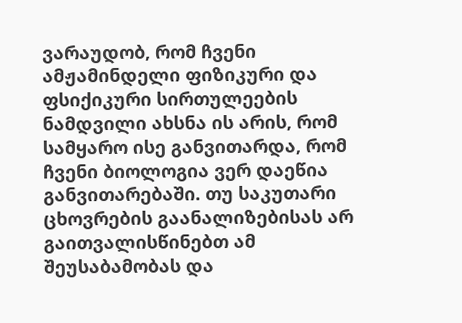ვარაუდობ, რომ ჩვენი ამჟამინდელი ფიზიკური და ფსიქიკური სირთულეების ნამდვილი ახსნა ის არის, რომ სამყარო ისე განვითარდა, რომ ჩვენი ბიოლოგია ვერ დაეწია განვითარებაში. თუ საკუთარი ცხოვრების გაანალიზებისას არ გაითვალისწინებთ ამ შეუსაბამობას და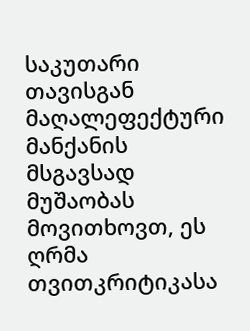საკუთარი თავისგან მაღალეფექტური მანქანის მსგავსად მუშაობას მოვითხოვთ, ეს ღრმა თვითკრიტიკასა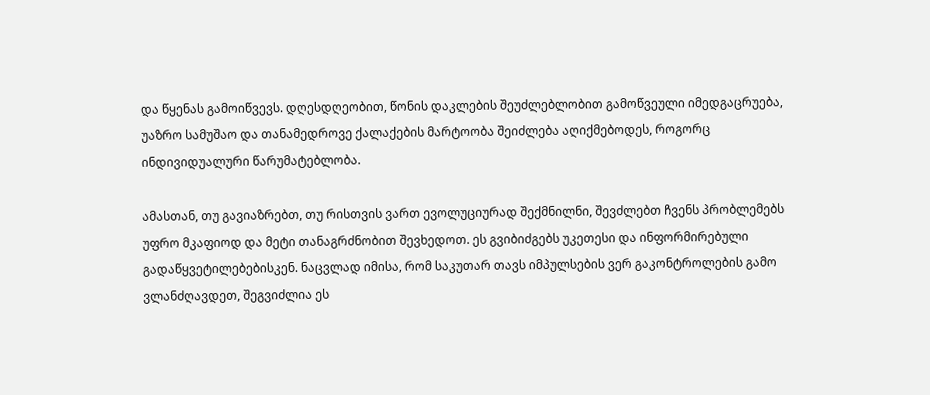და წყენას გამოიწვევს. დღესდღეობით, წონის დაკლების შეუძლებლობით გამოწვეული იმედგაცრუება, უაზრო სამუშაო და თანამედროვე ქალაქების მარტოობა შეიძლება აღიქმებოდეს, როგორც ინდივიდუალური წარუმატებლობა.

ამასთან, თუ გავიაზრებთ, თუ რისთვის ვართ ევოლუციურად შექმნილნი, შევძლებთ ჩვენს პრობლემებს უფრო მკაფიოდ და მეტი თანაგრძნობით შევხედოთ. ეს გვიბიძგებს უკეთესი და ინფორმირებული გადაწყვეტილებებისკენ. ნაცვლად იმისა, რომ საკუთარ თავს იმპულსების ვერ გაკონტროლების გამო ვლანძღავდეთ, შეგვიძლია ეს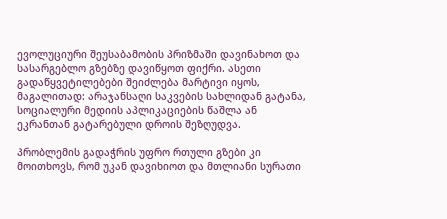ევოლუციური შეუსაბამობის პრიზმაში დავინახოთ და სასარგებლო გზებზე დავიწყოთ ფიქრი. ასეთი გადაწყვეტილებები შეიძლება მარტივი იყოს, მაგალითად: არაჯანსაღი საკვების სახლიდან გატანა, სოციალური მედიის აპლიკაციების წაშლა ან ეკრანთან გატარებული დროის შეზღუდვა.

პრობლემის გადაჭრის უფრო რთული გზები კი მოითხოვს, რომ უკან დავიხიოთ და მთლიანი სურათი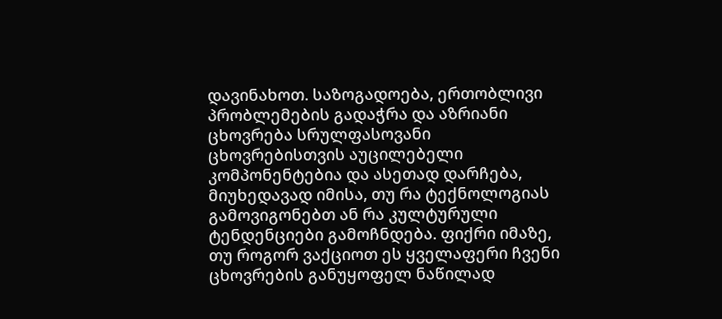დავინახოთ. საზოგადოება, ერთობლივი პრობლემების გადაჭრა და აზრიანი ცხოვრება სრულფასოვანი ცხოვრებისთვის აუცილებელი კომპონენტებია და ასეთად დარჩება, მიუხედავად იმისა, თუ რა ტექნოლოგიას გამოვიგონებთ ან რა კულტურული ტენდენციები გამოჩნდება. ფიქრი იმაზე, თუ როგორ ვაქციოთ ეს ყველაფერი ჩვენი ცხოვრების განუყოფელ ნაწილად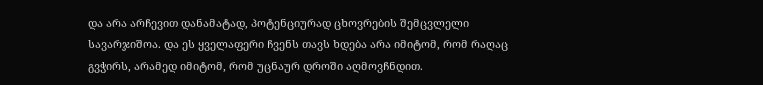და არა არჩევით დანამატად, პოტენციურად ცხოვრების შემცვლელი სავარჯიშოა. და ეს ყველაფერი ჩვენს თავს ხდება არა იმიტომ, რომ რაღაც გვჭირს, არამედ იმიტომ, რომ უცნაურ დროში აღმოვჩნდით.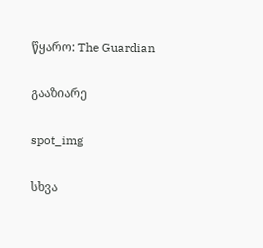წყარო: The Guardian

გააზიარე

spot_img

სხვა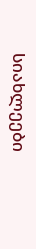სიახლეები